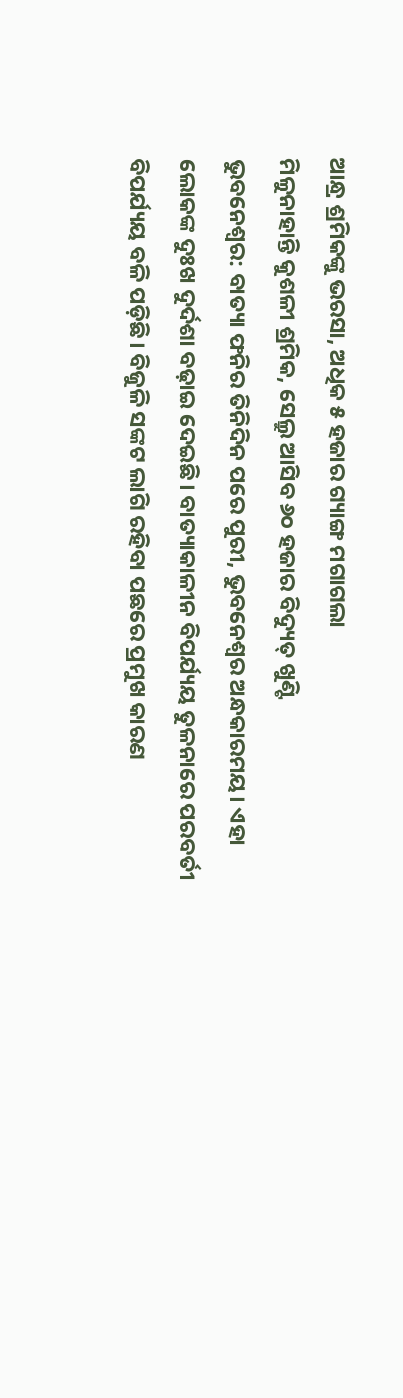ଆନ୍ଧ୍ର ଶ୍ରମିକଙ୍କୁ ଭରସା, ଅଧିକ ୫ ହଜାର ଗ୍ୟାଙ୍ଗ ମଗାଗଲା
ମିଳୁନାହାନ୍ତି କୁଶଳୀ ଶ୍ରମିକ, ସେଲ୍ରୁ ଆସିବ ୬୦ ହଜାର ବିଦ୍ୟୁତ୍ ଖୁଣ୍ଟି
ଭୁବନେଶ୍ବର: ବାତ୍ୟା ଫନିର ତିନିଦିନ ପରେ ପୁରୀ, ଭୁବନେଶ୍ବର ଅନ୍ଧକାରମୟ। ଏହା ଲୋକଙ୍କ ଦୁଃଖ ଦୁର୍ଦଶା ବଢ଼ାଇ ଦେଇଛି। ବାତ୍ୟାକାଳୀନ ବିପର୍ଯ୍ୟୟ ତୁଳନାରେ ପରବର୍ତୀ ବିପର୍ଯ୍ୟୟ ବଳି ପଡ଼ିଛି। ବିଜୁଳି ସଙ୍କଟ ଲାଗି ରହିବା ପଛରେ ପ୍ରମୁଖ କାରଣ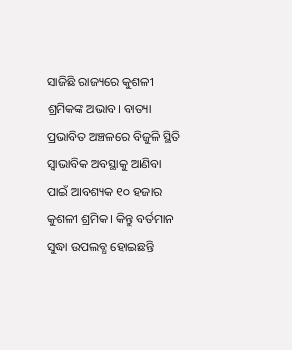ସାଜିଛି ରାଜ୍ୟରେ କୁଶଳୀ ଶ୍ରମିକଙ୍କ ଅଭାବ। ବାତ୍ୟା ପ୍ରଭାବିତ ଅଞ୍ଚଳରେ ବିଜୁଳି ସ୍ଥିତି ସ୍ବାଭାବିକ ଅବସ୍ଥାକୁ ଆଣିବା ପାଇଁ ଆବଶ୍ୟକ ୧୦ ହଜାର କୁଶଳୀ ଶ୍ରମିକ। କିନ୍ତୁ ବର୍ତମାନ ସୁଦ୍ଧା ଉପଲବ୍ଧ ହୋଇଛନ୍ତି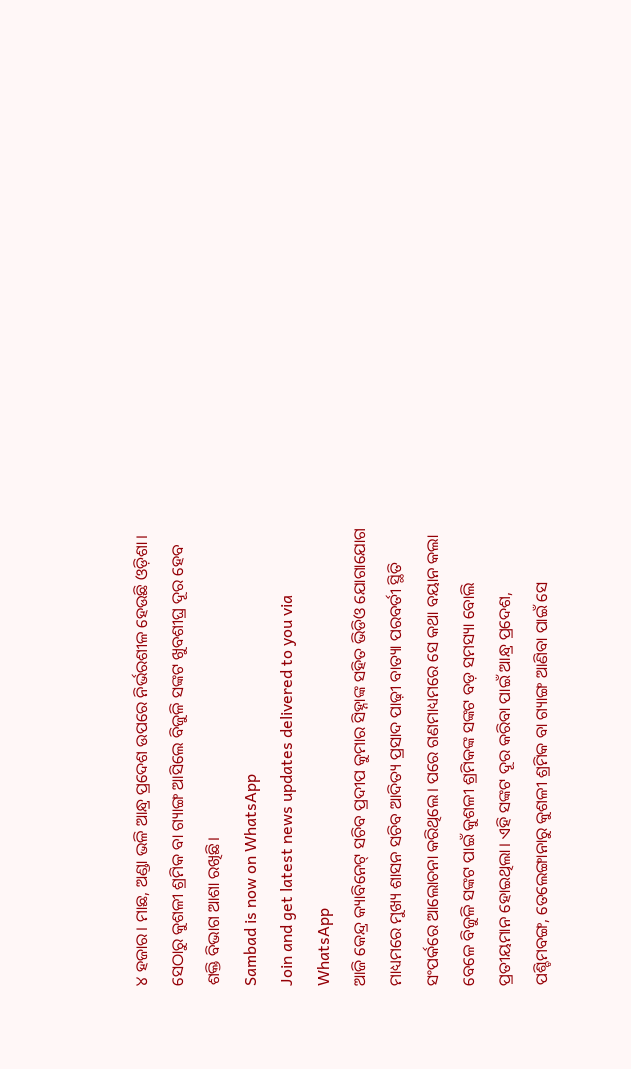୪ ହଜାର। ମାଛ, ଅଣ୍ଡା ଭଳି ଆନ୍ଧ୍ର ପ୍ରଦେଶ ଉପରେ ନିର୍ଭରଶୀଳ ହେଉଛି ଓଡ଼ିଶା। ସେଠାରୁ କୁଶଳୀ ଶ୍ରମିକ ବା ଗ୍ୟାଙ୍ଗ ଆସିଲେ ବିଜୁଳି ସଙ୍କଟ ଖୁବଶୀଘ୍ର ଦୂର ହେବ ଶକ୍ତି ବିଭାଗ ଆଶା ରଖିଛି।
Sambad is now on WhatsApp
Join and get latest news updates delivered to you via WhatsApp
ଆଜି କେନ୍ଦ୍ର କ୍ୟାବିନେଟ୍ ସଚିବ ପ୍ରଦୀପ କୁମାର ସିହ୍ନାଙ୍କ ସହିତ ଭିଡିଓ ଯୋଗାଯୋଗ ମାଧ୍ୟମରେ ମୁଖ୍ୟ ଶାସନ ସଚିବ ଆଦିତ୍ୟ ପ୍ରସାଦ ପାଢ଼ୀ ବାତ୍ୟା ପରବର୍ତୀ ସ୍ଥିତି ସଂପର୍କରେ ଆଲୋଚନା କରିଥିଲେ। ପରେ ଗଣମାଧ୍ୟମରେ ସେ କଥା ବୟାନ କଲା ବେଳେ ବିଜୁଳି ସଙ୍କଟ ପାଇଁ କୁଶଳୀ ଶ୍ରମିକଙ୍କ ସଙ୍କଟ ବଡ଼ ସମସ୍ୟା ବୋଲି ପ୍ରତୀୟମାନ ହୋଇଥିଲା। ଏହି ସଙ୍କଟ ଦୂର କରିବା ପାଇଁ ଆନ୍ଧ୍ର ପ୍ରଦେଶ, ପଶ୍ଚିମବଙ୍ଗ, ତେଲେଙ୍ଗାନାରୁ କୁଶଳୀ ଶ୍ରମିକ ବା ଗ୍ୟାଙ୍ଗ ଆଣିବା ପାଇଁ ସେ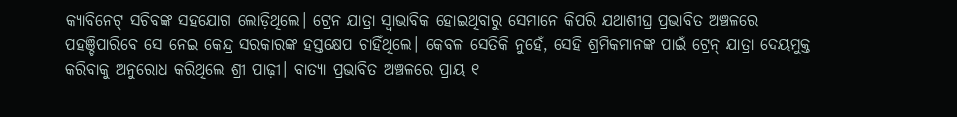କ୍ୟାବିନେଟ୍ ସଚିବଙ୍କ ସହଯୋଗ ଲୋଡ଼ିଥିଲେ। ଟ୍ରେନ ଯାତ୍ରା ସ୍ବାଭାବିକ ହୋଇଥିବାରୁ ସେମାନେ କିପରି ଯଥାଶୀଘ୍ର ପ୍ରଭାବିତ ଅଞ୍ଚଳରେ ପହଞ୍ଚିପାରିବେ ସେ ନେଇ କେନ୍ଦ୍ର ସରକାରଙ୍କ ହସ୍ତକ୍ଷେପ ଚାହିଁଥିଲେ। କେବଳ ସେତିକି ନୁହେଁ, ସେହି ଶ୍ରମିକମାନଙ୍କ ପାଇଁ ଟ୍ରେନ୍ ଯାତ୍ରା ଦେୟମୁକ୍ତ କରିବାକୁ ଅନୁରୋଧ କରିଥିଲେ ଶ୍ରୀ ପାଢ଼ୀ। ବାତ୍ୟା ପ୍ରଭାବିତ ଅଞ୍ଚଳରେ ପ୍ରାୟ ୧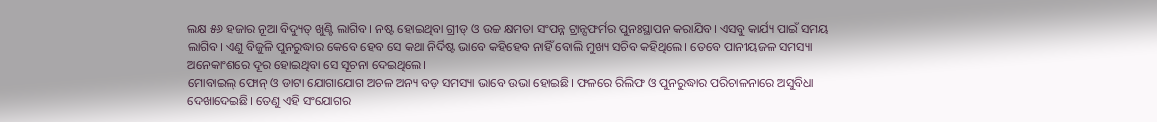ଲକ୍ଷ ୫୬ ହଜାର ନୂଆ ବିଦ୍ୟୁତ୍ ଖୁଣ୍ଟି ଲାଗିବ। ନଷ୍ଟ ହୋଇଥିବା ଗ୍ରୀଡ୍ ଓ ଉଚ୍ଚ କ୍ଷମତା ସଂପନ୍ନ ଟ୍ରାନ୍ସଫର୍ମର ପୁନଃସ୍ଥାପନ କରାଯିବ। ଏସବୁ କାର୍ଯ୍ୟ ପାଇଁ ସମୟ ଲାଗିବ। ଏଣୁ ବିଜୁଳି ପୁନରୁଦ୍ଧାର କେବେ ହେବ ସେ କଥା ନିର୍ଦିଷ୍ଟ ଭାବେ କହିହେବ ନାହିଁ ବୋଲି ମୁଖ୍ୟ ସଚିବ କହିଥିଲେ। ତେବେ ପାନୀୟଜଳ ସମସ୍ୟା ଅନେକାଂଶରେ ଦୂର ହୋଇଥିବା ସେ ସୂଚନା ଦେଇଥିଲେ।
ମୋବାଇଲ୍ ଫୋନ୍ ଓ ଡାଟା ଯୋଗାଯୋଗ ଅଚଳ ଅନ୍ୟ ବଡ଼ ସମସ୍ୟା ଭାବେ ଉଭା ହୋଇଛି। ଫଳରେ ରିଲିଫ ଓ ପୁନରୁଦ୍ଧାର ପରିଚାଳନାରେ ଅସୁବିଧା ଦେଖାଦେଇଛି। ତେଣୁ ଏହି ସଂଯୋଗର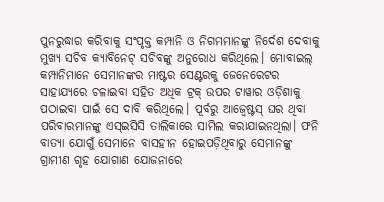ପୁନରୁଦ୍ଧାର କରିବାକୁ ସଂପୃକ୍ତ କମ୍ପାନି ଓ ନିଗମମାନଙ୍କୁ ନିର୍ଦେଶ ଦେବାକୁ ମୁଖ୍ୟ ସଚିବ କ୍ୟାବିନେଟ୍ ସଚିବଙ୍କୁ ଅନୁରୋଧ କରିଥିଲେ। ମୋବାଇଲ୍ କମ୍ପାନିମାନେ ସେମାନଙ୍କର ମାଷ୍ଟର ସେଣ୍ଟରକୁ ଜେନେରେଟର ସାହାଯ୍ୟରେ ଚଳାଇବା ସହିତ ଅଧିକ ଟ୍ରକ୍ ଉପର ଟାୱାର ଓଡ଼ିଶାକୁ ପଠାଇବା ପାଇଁ ସେ ଦାବି କରିଥିଲେ। ପୂର୍ବରୁ ଆଜ୍ବେଷ୍ଟସ୍ ଘର ଥିବା ପରିବାରମାନଙ୍କୁ ଏସ୍ଇସିସି ତାଲିକାରେ ସାମିଲ କରାଯାଇନଥିଲା। ଫନି ବାତ୍ୟା ଯୋଗୁଁ ସେମାନେ ବାସହୀନ ହୋଇପଡ଼ିଥିବାରୁ ସେମାନଙ୍କୁ ଗ୍ରାମୀଣ ଗୃହ ଯୋଗାଣ ଯୋଜନାରେ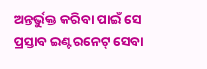ଅନ୍ତର୍ଭୁକ୍ତ କରିବା ପାଇଁ ସେ ପ୍ରସ୍ତାବ ଇଣ୍ଟରନେଟ୍ ସେବା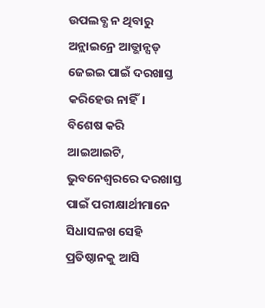ଉପଲବ୍ଧ ନ ଥିବାରୁ ଅନ୍ଲାଇନ୍ରେ ଆଡ୍ଭାନ୍ସଡ୍ ଜେଇଇ ପାଇଁ ଦରଖାସ୍ତ କରିହେଉ ନାହିଁ। ବିଶେଷ କରି ଆଇଆଇଟି, ଭୁବନେଶ୍ବରରେ ଦରଖାସ୍ତ ପାଇଁ ପରୀକ୍ଷାର୍ଥୀମାନେ ସିଧାସଳଖ ସେହି ପ୍ରତିଷ୍ଠାନକୁ ଆସି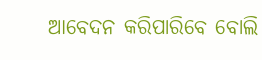ଆବେଦନ କରିପାରିବେ ବୋଲି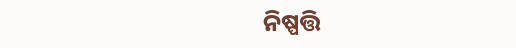ନିଷ୍ପତ୍ତି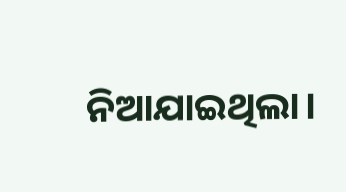ନିଆଯାଇଥିଲା।